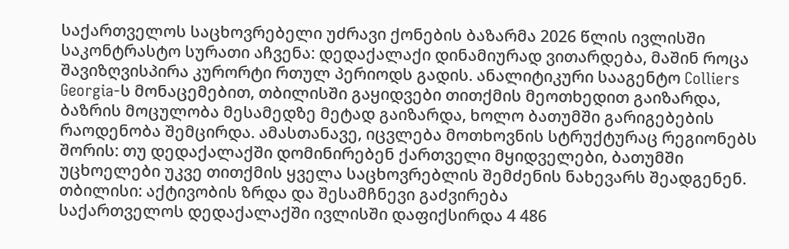საქართველოს საცხოვრებელი უძრავი ქონების ბაზარმა 2026 წლის ივლისში საკონტრასტო სურათი აჩვენა: დედაქალაქი დინამიურად ვითარდება, მაშინ როცა შავიზღვისპირა კურორტი რთულ პერიოდს გადის. ანალიტიკური სააგენტო Colliers Georgia-ს მონაცემებით, თბილისში გაყიდვები თითქმის მეოთხედით გაიზარდა, ბაზრის მოცულობა მესამედზე მეტად გაიზარდა, ხოლო ბათუმში გარიგებების რაოდენობა შემცირდა. ამასთანავე, იცვლება მოთხოვნის სტრუქტურაც რეგიონებს შორის: თუ დედაქალაქში დომინირებენ ქართველი მყიდველები, ბათუმში უცხოელები უკვე თითქმის ყველა საცხოვრებლის შემძენის ნახევარს შეადგენენ.
თბილისი: აქტივობის ზრდა და შესამჩნევი გაძვირება
საქართველოს დედაქალაქში ივლისში დაფიქსირდა 4 486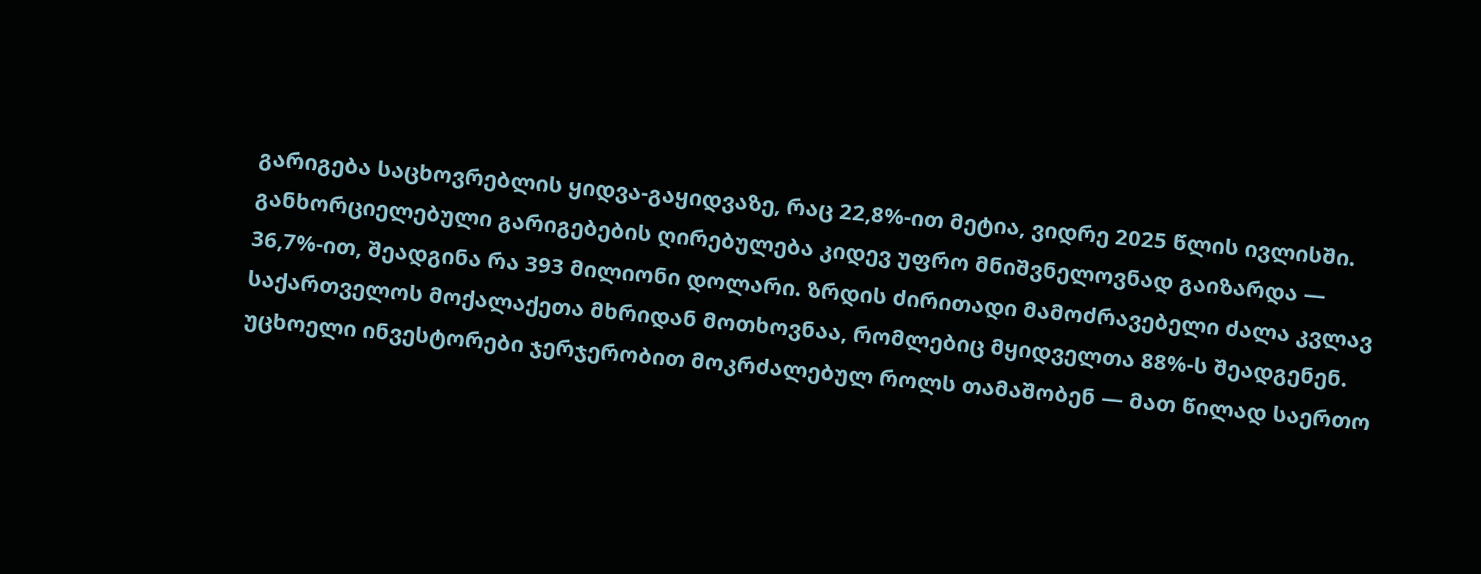გარიგება საცხოვრებლის ყიდვა-გაყიდვაზე, რაც 22,8%-ით მეტია, ვიდრე 2025 წლის ივლისში. განხორციელებული გარიგებების ღირებულება კიდევ უფრო მნიშვნელოვნად გაიზარდა — 36,7%-ით, შეადგინა რა 393 მილიონი დოლარი. ზრდის ძირითადი მამოძრავებელი ძალა კვლავ საქართველოს მოქალაქეთა მხრიდან მოთხოვნაა, რომლებიც მყიდველთა 88%-ს შეადგენენ. უცხოელი ინვესტორები ჯერჯერობით მოკრძალებულ როლს თამაშობენ — მათ წილად საერთო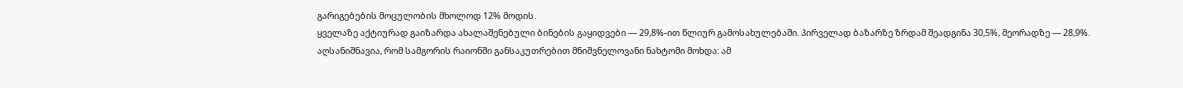გარიგებების მოცულობის მხოლოდ 12% მოდის.
ყველაზე აქტიურად გაიზარდა ახალაშენებული ბინების გაყიდვები — 29,8%-ით წლიურ გამოსახულებაში. პირველად ბაზარზე ზრდამ შეადგინა 30,5%, მეორადზე — 28,9%. აღსანიშნავია, რომ სამგორის რაიონში განსაკუთრებით მნიშვნელოვანი ნახტომი მოხდა: ამ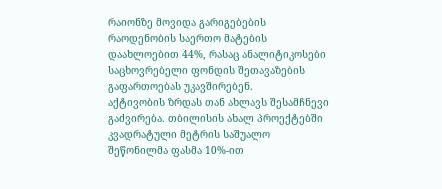რაიონზე მოვიდა გარიგებების რაოდენობის საერთო მატების დაახლოებით 44%, რასაც ანალიტიკოსები საცხოვრებელი ფონდის შეთავაზების გაფართოებას უკავშირებენ.
აქტივობის ზრდას თან ახლავს შესამჩნევი გაძვირება. თბილისის ახალ პროექტებში კვადრატული მეტრის საშუალო შეწონილმა ფასმა 10%-ით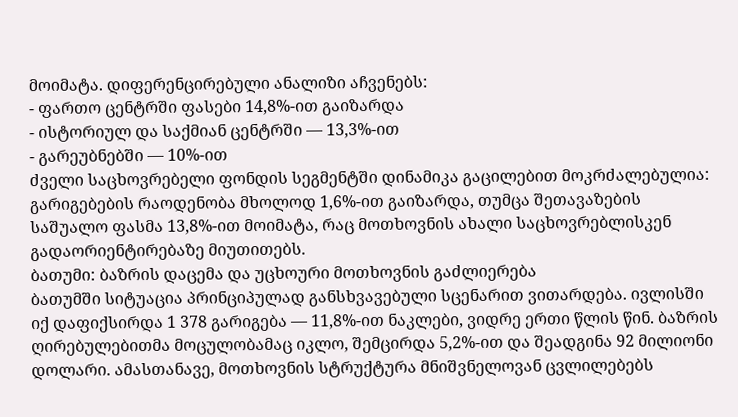მოიმატა. დიფერენცირებული ანალიზი აჩვენებს:
- ფართო ცენტრში ფასები 14,8%-ით გაიზარდა
- ისტორიულ და საქმიან ცენტრში — 13,3%-ით
- გარეუბნებში — 10%-ით
ძველი საცხოვრებელი ფონდის სეგმენტში დინამიკა გაცილებით მოკრძალებულია: გარიგებების რაოდენობა მხოლოდ 1,6%-ით გაიზარდა, თუმცა შეთავაზების საშუალო ფასმა 13,8%-ით მოიმატა, რაც მოთხოვნის ახალი საცხოვრებლისკენ გადაორიენტირებაზე მიუთითებს.
ბათუმი: ბაზრის დაცემა და უცხოური მოთხოვნის გაძლიერება
ბათუმში სიტუაცია პრინციპულად განსხვავებული სცენარით ვითარდება. ივლისში იქ დაფიქსირდა 1 378 გარიგება — 11,8%-ით ნაკლები, ვიდრე ერთი წლის წინ. ბაზრის ღირებულებითმა მოცულობამაც იკლო, შემცირდა 5,2%-ით და შეადგინა 92 მილიონი დოლარი. ამასთანავე, მოთხოვნის სტრუქტურა მნიშვნელოვან ცვლილებებს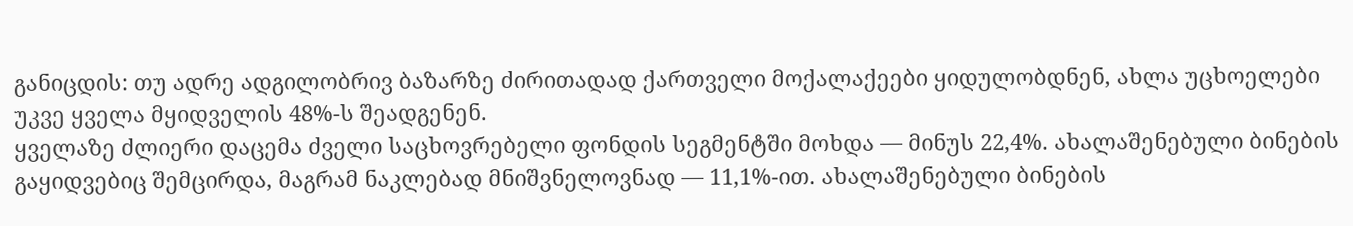განიცდის: თუ ადრე ადგილობრივ ბაზარზე ძირითადად ქართველი მოქალაქეები ყიდულობდნენ, ახლა უცხოელები უკვე ყველა მყიდველის 48%-ს შეადგენენ.
ყველაზე ძლიერი დაცემა ძველი საცხოვრებელი ფონდის სეგმენტში მოხდა — მინუს 22,4%. ახალაშენებული ბინების გაყიდვებიც შემცირდა, მაგრამ ნაკლებად მნიშვნელოვნად — 11,1%-ით. ახალაშენებული ბინების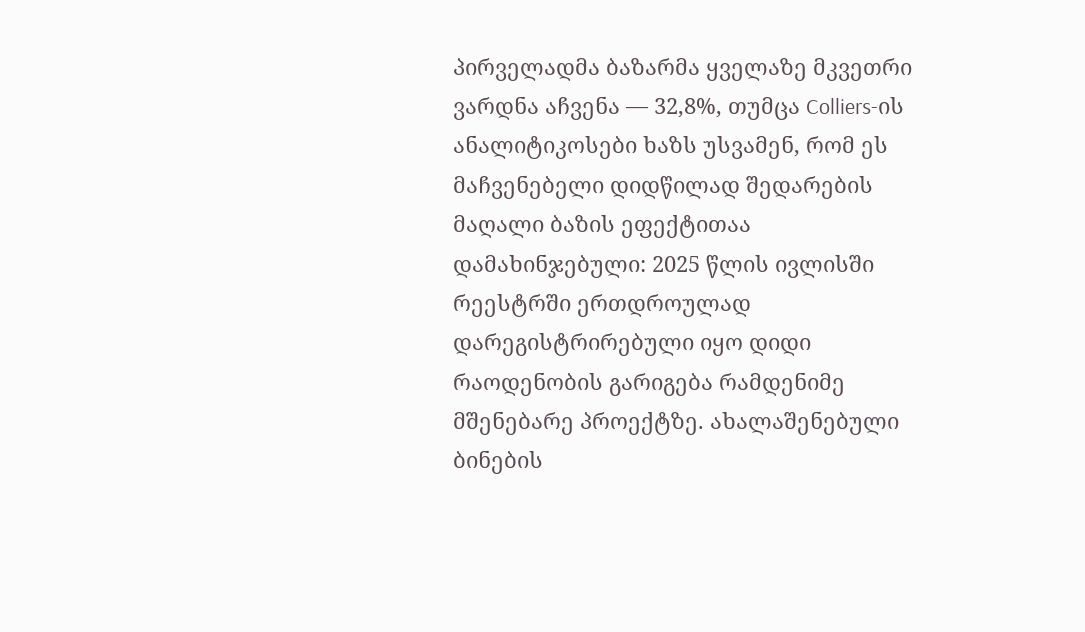პირველადმა ბაზარმა ყველაზე მკვეთრი ვარდნა აჩვენა — 32,8%, თუმცა Colliers-ის ანალიტიკოსები ხაზს უსვამენ, რომ ეს მაჩვენებელი დიდწილად შედარების მაღალი ბაზის ეფექტითაა დამახინჯებული: 2025 წლის ივლისში რეესტრში ერთდროულად დარეგისტრირებული იყო დიდი რაოდენობის გარიგება რამდენიმე მშენებარე პროექტზე. ახალაშენებული ბინების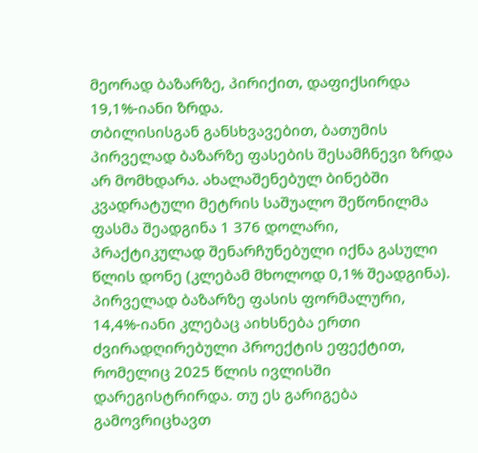მეორად ბაზარზე, პირიქით, დაფიქსირდა 19,1%-იანი ზრდა.
თბილისისგან განსხვავებით, ბათუმის პირველად ბაზარზე ფასების შესამჩნევი ზრდა არ მომხდარა. ახალაშენებულ ბინებში კვადრატული მეტრის საშუალო შეწონილმა ფასმა შეადგინა 1 376 დოლარი, პრაქტიკულად შენარჩუნებული იქნა გასული წლის დონე (კლებამ მხოლოდ 0,1% შეადგინა). პირველად ბაზარზე ფასის ფორმალური, 14,4%-იანი კლებაც აიხსნება ერთი ძვირადღირებული პროექტის ეფექტით, რომელიც 2025 წლის ივლისში დარეგისტრირდა. თუ ეს გარიგება გამოვრიცხავთ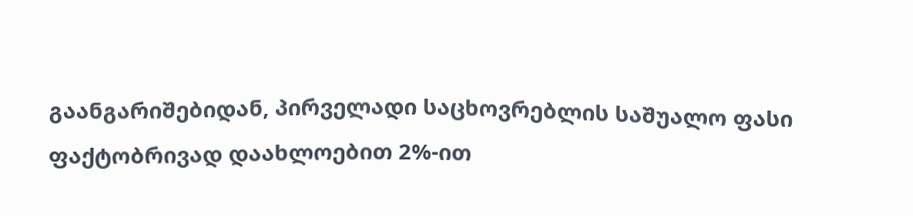გაანგარიშებიდან, პირველადი საცხოვრებლის საშუალო ფასი ფაქტობრივად დაახლოებით 2%-ით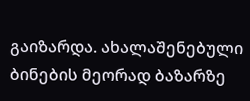გაიზარდა. ახალაშენებული ბინების მეორად ბაზარზე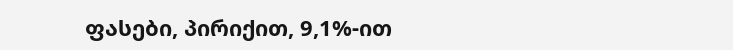ფასები, პირიქით, 9,1%-ით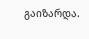გაიზარდა.